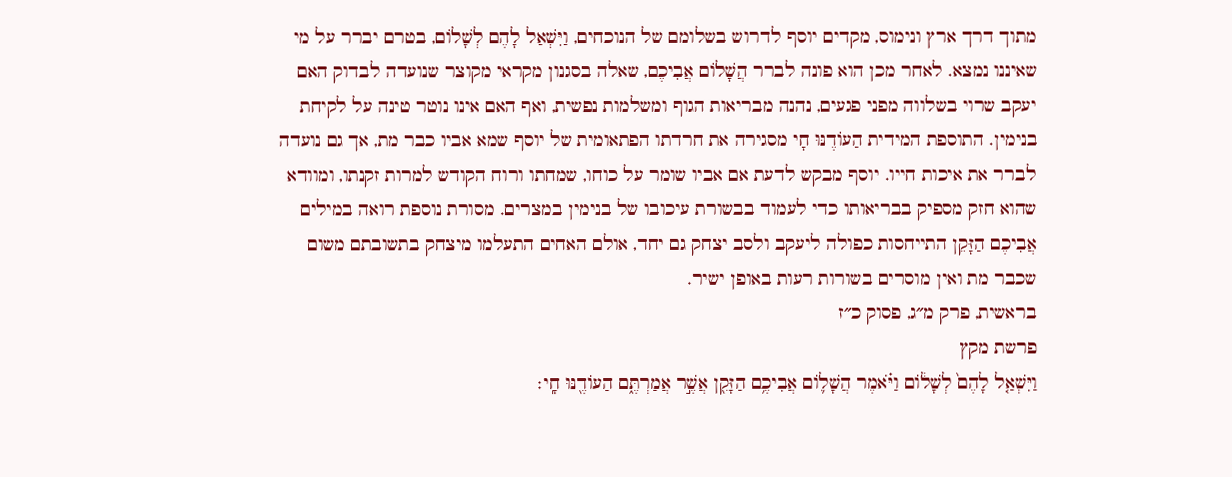מתוך דרך ארץ ונימוס, מקדים יוסף לדרוש בשלומם של הנוכחים, וַיִּשְׁאַל לָהֶם לְשָׁלוֹם, בטרם יברר על מי שאיננו נמצא. לאחר מכן הוא פונה לברר הֲשָׁלוֹם אֲבִיכֶם, שאלה בסגנון מקראי מקוצר שנועדה לבדוק האם יעקב שרוי בשלווה מפני פגעים, נהנה מבריאות הגוף ומשלמות נפשית, ואף האם אינו נוטר טינה על לקיחת בנימין. התוספת המידית הַעוֹדֶנּוּ חָי מסגירה את חרדתו הפתאומית של יוסף שמא אביו כבר מת, אך גם נועדה לברר את איכות חייו. יוסף מבקש לדעת אם אביו שומר על כוחו, שמחתו ורוח הקודש למרות זקנתו, ומוודא שהוא חזק מספיק בבריאותו כדי לעמוד בבשורת עיכובו של בנימין במצרים. מסורת נוספת רואה במילים אֲבִיכֶם הַזָּקֵן התייחסות כפולה ליעקב ולסב יצחק גם יחד, אולם האחים התעלמו מיצחק בתשובתם משום שכבר מת ואין מוסרים בשורות רעות באופן ישיר.
בראשית, פרק מ״ג, פסוק כ״ז
פרשת מקץ
וַיִּשְׁאַ֤ל לָהֶם֙ לְשָׁל֔וֹם וַיֹּ֗אמֶר הֲשָׁל֛וֹם אֲבִיכֶ֥ם הַזָּקֵ֖ן אֲשֶׁ֣ר אֲמַרְתֶּ֑ם הַעוֹדֶ֖נּוּ חָֽי׃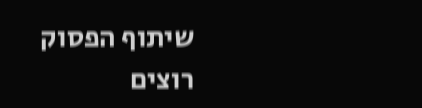שיתוף הפסוק
רוצים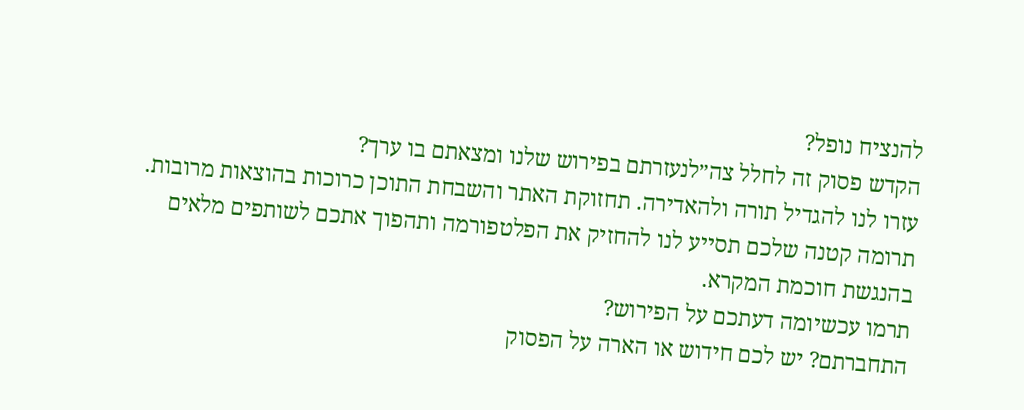להנציח נופל?
הקדש פסוק זה לחלל צה״לנעזרתם בפירוש שלנו ומצאתם בו ערך?
עזרו לנו להגדיל תורה ולהאדירה. תחזוקת האתר והשבחת התוכן כרוכות בהוצאות מרובות. תרומה קטנה שלכם תסייע לנו להחזיק את הפלטפורמה ותהפוך אתכם לשותפים מלאים בהנגשת חוכמת המקרא.
תרמו עכשיומה דעתכם על הפירוש?
התחברתם? יש לכם חידוש או הארה על הפסוק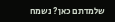שלמדתם כאן? נשמח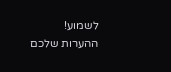לשמוע!
ההערות שלכם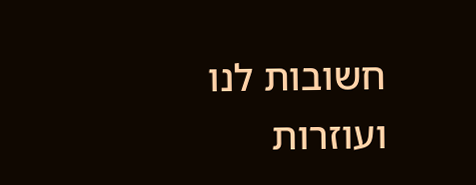חשובות לנו ועוזרות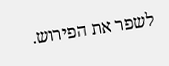לשפר את הפירוש.